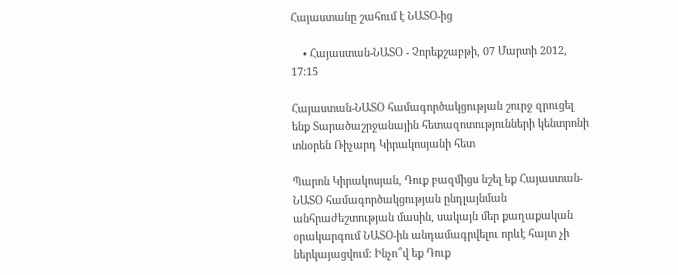Հայաստանը շահում է ՆԱՏՕ-ից

    • Հայաստան-ՆԱՏՕ - Չորեքշաբթի, 07 Մարտի 2012, 17:15

Հայաստան-ՆԱՏՕ համագործակցության շուրջ զրուցել ենք Տարածաշրջանային հետազոտությունների կենտրոնի տնօրեն Ռիչարդ Կիրակոսյանի հետ

Պարոն Կիրակոսյան, Դուք բազմիցս նշել եք Հայաստան-ՆԱՏՕ համագործակցության ընդլայնման անհրաժեշտության մասին, սակայն մեր քաղաքական օրակարգում ՆԱՏՕ-ին անդամագրվելու որևէ հայտ չի ներկայացվում: Ինչո՞վ եք Դուք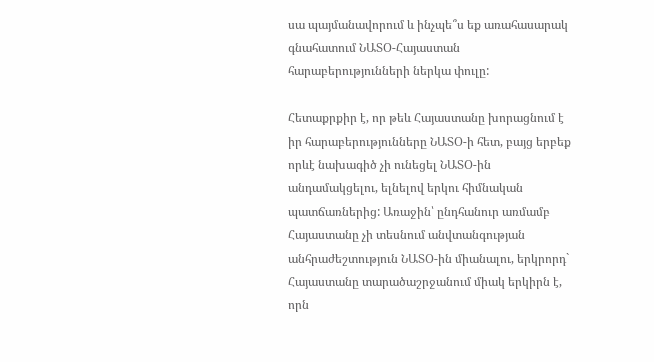սա պայմանավորում և ինչպե՞ս եք առահասարակ գնահատում ՆԱՏՕ-Հայաստան հարաբերությունների ներկա փուլը:

Հետաքրքիր է, որ թեև Հայաստանը խորացնում է իր հարաբերությունները ՆԱՏՕ-ի հետ, բայց երբեք որևէ նախագիծ չի ունեցել ՆԱՏՕ-ին անդամակցելու, ելնելով երկու հիմնական պատճառներից: Առաջին՝ ընդհանուր առմամբ Հայաստանը չի տեսնում անվտանգության անհրաժեշտություն ՆԱՏՕ-ին միանալու, երկրորդ` Հայաստանը տարածաշրջանում միակ երկիրն է, որն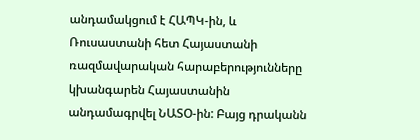անդամակցում է ՀԱՊԿ-ին, և Ռուսաստանի հետ Հայաստանի ռազմավարական հարաբերությունները կխանգարեն Հայաստանին անդամագրվել ՆԱՏՕ-ին: Բայց դրականն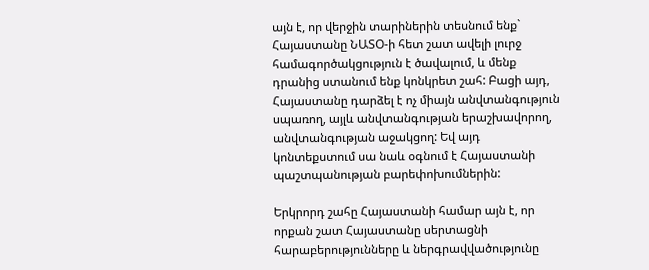այն է, որ վերջին տարիներին տեսնում ենք` Հայաստանը ՆԱՏՕ-ի հետ շատ ավելի լուրջ համագործակցություն է ծավալում, և մենք դրանից ստանում ենք կոնկրետ շահ: Բացի այդ, Հայաստանը դարձել է ոչ միայն անվտանգություն սպառող, այլև անվտանգության երաշխավորող, անվտանգության աջակցող: Եվ այդ կոնտեքստում սա նաև օգնում է Հայաստանի պաշտպանության բարեփոխումներին:

Երկրորդ շահը Հայաստանի համար այն է, որ որքան շատ Հայաստանը սերտացնի հարաբերությունները և ներգրավվածությունը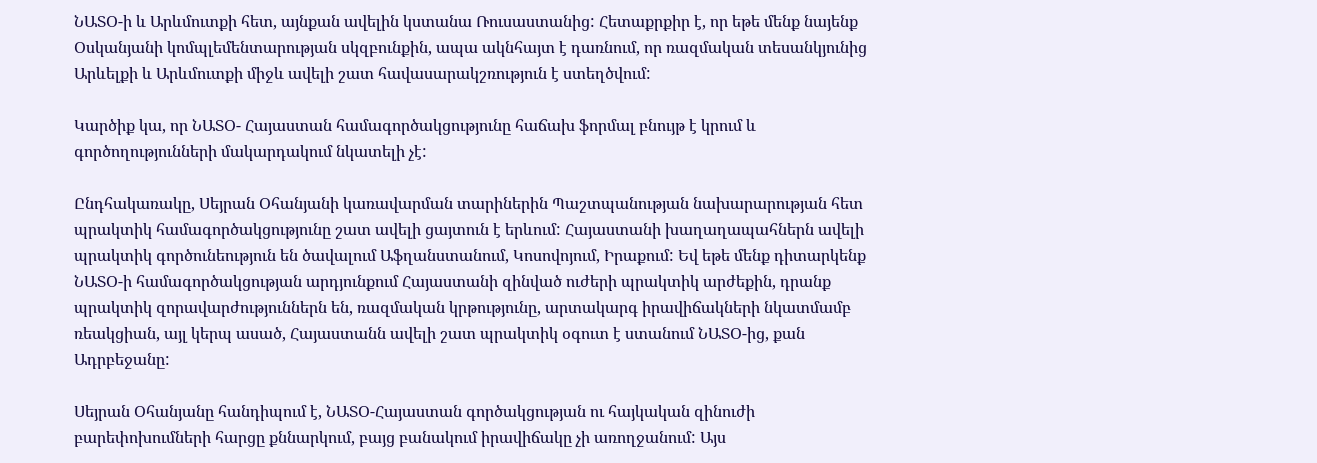ՆԱՏՕ-ի և Արևմուտքի հետ, այնքան ավելին կստանա Ռուսաստանից: Հետաքրքիր է, որ եթե մենք նայենք Օսկանյանի կոմպլեմենտարության սկզբունքին, ապա ակնհայտ է դառնում, որ ռազմական տեսանկյունից Արևելքի և Արևմուտքի միջև ավելի շատ հավասարակշռություն է ստեղծվում:

Կարծիք կա, որ ՆԱՏՕ- Հայաստան համագործակցությունը հաճախ ֆորմալ բնույթ է կրում և գործողությունների մակարդակում նկատելի չէ:

Ընդհակառակը, Սեյրան Օհանյանի կառավարման տարիներին Պաշտպանության նախարարության հետ պրակտիկ համագործակցությունը շատ ավելի ցայտուն է երևում: Հայաստանի խաղաղապահներն ավելի պրակտիկ գործունեություն են ծավալում Աֆղանստանում, Կոսովոյում, Իրաքում: Եվ եթե մենք դիտարկենք ՆԱՏՕ-ի համագործակցության արդյունքում Հայաստանի զինված ուժերի պրակտիկ արժեքին, դրանք պրակտիկ զորավարժություններն են, ռազմական կրթությունը, արտակարգ իրավիճակների նկատմամբ ռեակցիան, այլ կերպ ասած, Հայաստանն ավելի շատ պրակտիկ օգուտ է ստանում ՆԱՏՕ-ից, քան Ադրբեջանը:

Սեյրան Օհանյանը հանդիպում է, ՆԱՏՕ-Հայաստան գործակցության ու հայկական զինուժի բարեփոխումների հարցը քննարկում, բայց բանակում իրավիճակը չի առողջանում: Այս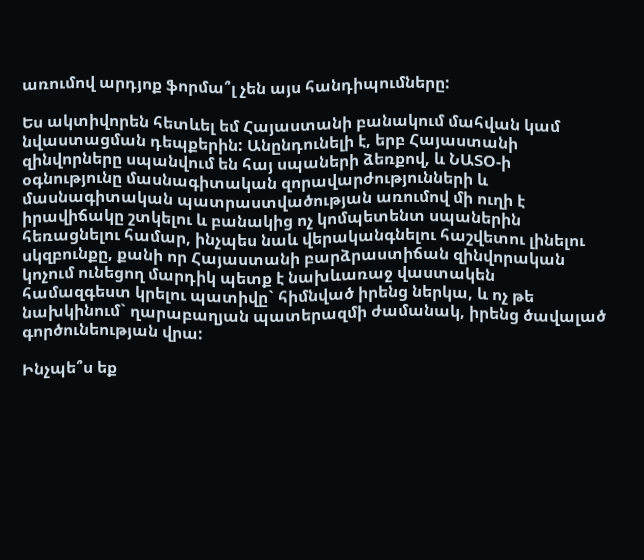առումով արդյոք ֆորմա՞լ չեն այս հանդիպումները:

Ես ակտիվորեն հետևել եմ Հայաստանի բանակում մահվան կամ նվաստացման դեպքերին: Անընդունելի է, երբ Հայաստանի զինվորները սպանվում են հայ սպաների ձեռքով, և ՆԱՏՕ-ի օգնությունը մասնագիտական զորավարժությունների և մասնագիտական պատրաստվածության առումով մի ուղի է իրավիճակը շտկելու և բանակից ոչ կոմպետենտ սպաներին հեռացնելու համար, ինչպես նաև վերականգնելու հաշվետու լինելու սկզբունքը, քանի որ Հայաստանի բարձրաստիճան զինվորական կոչում ունեցող մարդիկ պետք է նախևառաջ վաստակեն համազգեստ կրելու պատիվը` հիմնված իրենց ներկա, և ոչ թե նախկինում` ղարաբաղյան պատերազմի ժամանակ, իրենց ծավալած գործունեության վրա:

Ինչպե՞ս եք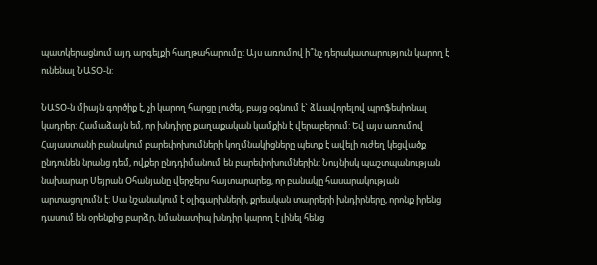պատկերացնում այդ արգելքի հաղթահարումը: Այս առումով ի՞նչ դերակատարություն կարող է ունենալ ՆԱՏՕ-ն:

ՆԱՏՕ-ն միայն գործիք է, չի կարող հարցը լուծել, բայց օգնում է` ձևավորելով պրոֆեսիոնալ կադրեր: Համաձայն եմ, որ խնդիրը քաղաքական կամքին է վերաբերում: Եվ այս առումով Հայաստանի բանակում բարեփոխումների կողմնակիցները պետք է ավելի ուժեղ կեցվածք ընդունեն նրանց դեմ, ովքեր ընդդիմանում են բարեփոխումներին: Նույնիսկ պաշտպանության նախարար Սեյրան Օհանյանը վերջերս հայտարարեց, որ բանակը հասարակության արտացոլումն է: Սա նշանակում է օլիգարխների, քրեական տարրերի խնդիրները, որոնք իրենց դասում են օրենքից բարձր, նմանատիպ խնդիր կարող է լինել հենց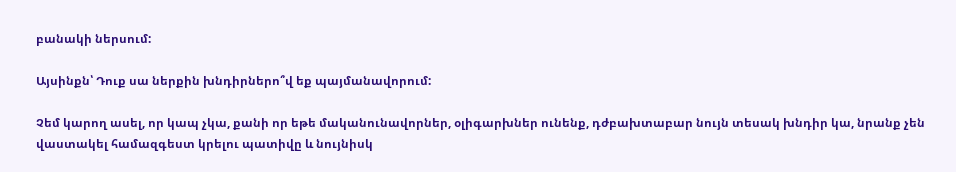բանակի ներսում:

Այսինքն՝ Դուք սա ներքին խնդիրներո՞վ եք պայմանավորում:

Չեմ կարող ասել, որ կապ չկա, քանի որ եթե մականունավորներ, օլիգարխներ ունենք, դժբախտաբար նույն տեսակ խնդիր կա, նրանք չեն վաստակել համազգեստ կրելու պատիվը և նույնիսկ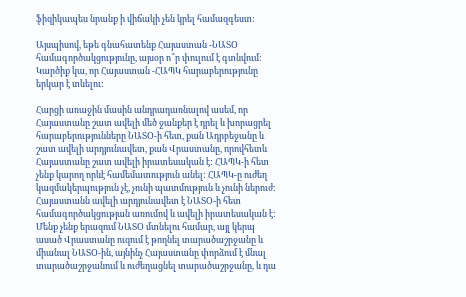ֆիզիկապես նրանք ի վիճակի չեն կրել համազգեստ:

Այսպիսով, եթե գնահատենք Հայաստան -ՆԱՏՕ համագործակցությունը, այսօր ո՞ր փուլում է գտնվում: Կարծիք կա, որ Հայաստան -ՀԱՊԿ հարաբերությունը երկար է տևելու:

Հարցի առաջին մասին անդրադառնալով ասեմ, որ Հայաստանը շատ ավելի մեծ ջանքեր է դրել և խորացրել հարաբերությունները ՆԱՏՕ-ի հետ, քան Ադրբեջանը և շատ ավելի արդյունավետ, քան Վրաստանը, որովհետև Հայաստանը շատ ավելի իրատեսական է: ՀԱՊԿ-ի հետ չենք կարող որևէ համեմատություն անել: ՀԱՊԿ-ը ուժեղ կազմակերպություն չէ, չունի պատմություն և չունի ներուժ: Հայաստանն ավելի արդյունավետ է ՆԱՏՕ-ի հետ համագործակցության առումով և ավելի իրատեսական է: Մենք չենք երազում ՆԱՏՕ մտնելու համար, այլ կերպ ասած Վրաստանը ուզում է թողնել տարածաշրջանը և միանալ ՆԱՏՕ-ին, այնինչ Հայաստանը փորձում է մնալ տարածաշրջանում և ուժեղացնել տարածաշրջանը, և դա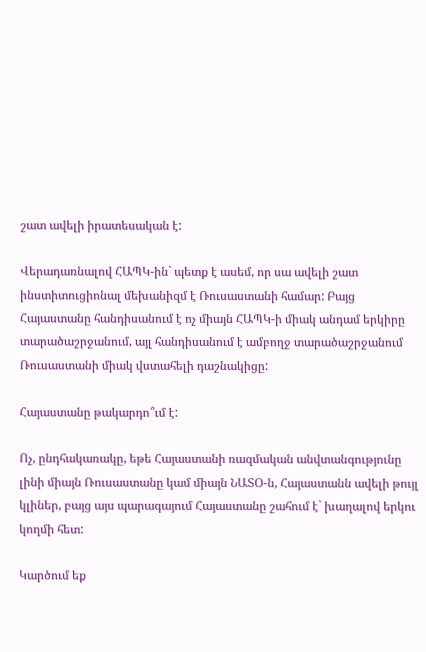շատ ավելի իրատեսական է:

Վերադառնալով ՀԱՊԿ-ին` պետք է ասեմ, որ սա ավելի շատ ինստիտուցիոնալ մեխանիզմ է Ռուսաստանի համար: Բայց Հայաստանը հանդիսանում է ոչ միայն ՀԱՊԿ-ի միակ անդամ երկիրը տարածաշրջանում, այլ հանդիսանում է ամբողջ տարածաշրջանում Ռուսաստանի միակ վստահելի դաշնակիցը:

Հայաստանը թակարդո՞ւմ է:

Ոչ, ընդհակառակը, եթե Հայաստանի ռազմական անվտանգությունը լինի միայն Ռուսաստանը կամ միայն ՆԱՏՕ-ն, Հայաստանն ավելի թույլ կլիներ, բայց այս պարագայում Հայաստանը շահում է` խաղալով երկու կողմի հետ:

Կարծում եք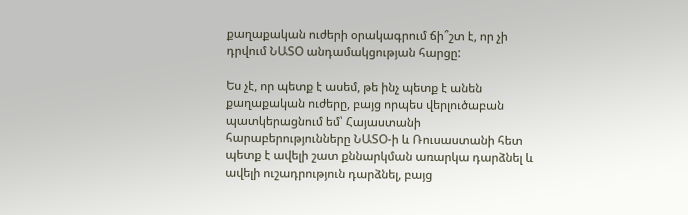քաղաքական ուժերի օրակագրում ճի՞շտ է, որ չի դրվում ՆԱՏՕ անդամակցության հարցը:

Ես չէ, որ պետք է ասեմ, թե ինչ պետք է անեն քաղաքական ուժերը, բայց որպես վերլուծաբան պատկերացնում եմ՝ Հայաստանի հարաբերությունները ՆԱՏՕ-ի և Ռուսաստանի հետ պետք է ավելի շատ քննարկման առարկա դարձնել և ավելի ուշադրություն դարձնել, բայց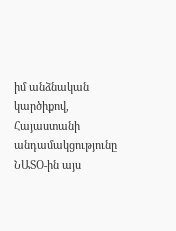իմ անձնական կարծիքով, Հայաստանի անդամակցությունը ՆԱՏՕ-ին այս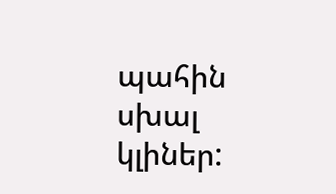պահին սխալ կլիներ: